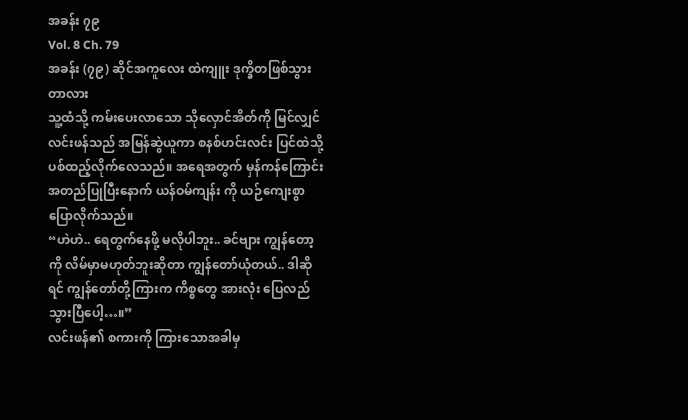အခန်း ၇၉
Vol. 8 Ch. 79
အခန်း (၇၉) ဆိုင်အကူလေး ထဲကျူး ဒုက္ခိတဖြစ်သွားတာလား
သူ့ထံသို့ ကမ်းပေးလာသော သိုလှောင်အိတ်ကို မြင်လျှင် လင်းဖန်သည် အမြန်ဆွဲယူကာ စနစ်ဟင်းလင်း ပြင်ထဲသို့ ပစ်ထည့်လိုက်လေသည်။ အရေအတွက် မှန်ကန်ကြောင်း အတည်ပြုပြီးနောက် ယန်ဝမ်ကျန်း ကို ယဉ်ကျေးစွာ ပြောလိုက်သည်။
“ဟဲဟဲ.. ရေတွက်နေဖို့ မလိုပါဘူး.. ခင်ဗျား ကျွန်တော့ကို လိမ်မှာမဟုတ်ဘူးဆိုတာ ကျွန်တော်ယုံတယ်.. ဒါဆိုရင် ကျွန်တော်တို့ကြားက ကိစ္စတွေ အားလုံး ပြေလည်သွားပြီပေါ့…။”
လင်းဖန်၏ စကားကို ကြားသောအခါမှ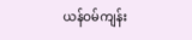ယန်ဝမ်ကျန်း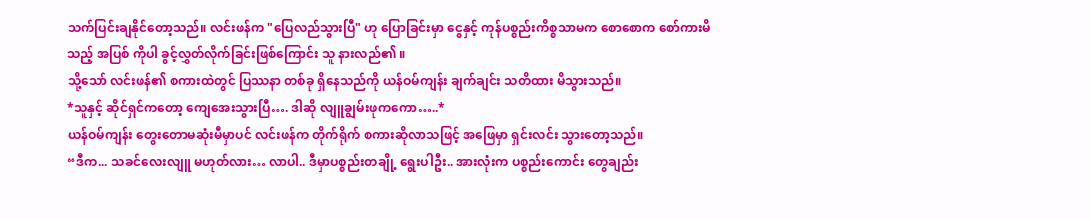သက်ပြင်းချနိုင်တော့သည်။ လင်းဖန်က "ပြေလည်သွားပြီ" ဟု ပြောခြင်းမှာ ငွေနှင့် ကုန်ပစ္စည်းကိစ္စသာမက စောစောက စော်ကားမိသည့် အပြစ် ကိုပါ ခွင့်လွှတ်လိုက်ခြင်းဖြစ်ကြောင်း သူ နားလည်၏ ။
သို့သော် လင်းဖန်၏ စကားထဲတွင် ပြဿနာ တစ်ခု ရှိနေသည်ကို ယန်ဝမ်ကျန်း ချက်ချင်း သတိထား မိသွားသည်။
*သူနှင့် ဆိုင်ရှင်ကတော့ ကျေအေးသွားပြီ…. ဒါဆို လျူချွမ်းဖုကကော…..*
ယန်ဝမ်ကျန်း တွေးတောမဆုံးမီမှာပင် လင်းဖန်က တိုက်ရိုက် စကားဆိုလာသဖြင့် အဖြေမှာ ရှင်းလင်း သွားတော့သည်။
“ဒီက... သခင်လေးလျူ မဟုတ်လား… လာပါ.. ဒီမှာပစ္စည်းတချို့ ရွေးပါဦး.. အားလုံးက ပစ္စည်းကောင်း တွေချည်း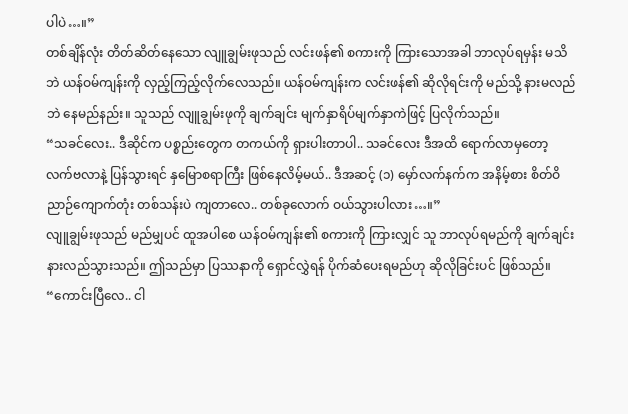ပါပဲ…။”
တစ်ချိန်လုံး တိတ်ဆိတ်နေသော လျူချွမ်းဖုသည် လင်းဖန်၏ စကားကို ကြားသောအခါ ဘာလုပ်ရမှန်း မသိဘဲ ယန်ဝမ်ကျန်းကို လှည့်ကြည့်လိုက်လေသည်။ ယန်ဝမ်ကျန်းက လင်းဖန်၏ ဆိုလိုရင်းကို မည်သို့ နားမလည်ဘဲ နေမည်နည်း။ သူသည် လျူချွမ်းဖုကို ချက်ချင်း မျက်နှာရိပ်မျက်နှာကဲဖြင့် ပြလိုက်သည်။
“သခင်လေး.. ဒီဆိုင်က ပစ္စည်းတွေက တကယ်ကို ရှားပါးတာပါ.. သခင်လေး ဒီအထိ ရောက်လာမှတော့ လက်ဗလာနဲ့ ပြန်သွားရင် နှမြောစရာကြီး ဖြစ်နေလိမ့်မယ်.. ဒီအဆင့် (၁) မှော်လက်နက်က အနိမ့်စား စိတ်ဝိညာဉ်ကျောက်တုံး တစ်သန်းပဲ ကျတာလေ.. တစ်ခုလောက် ဝယ်သွားပါလား…။”
လျူချွမ်းဖုသည် မည်မျှပင် ထူအပါစေ ယန်ဝမ်ကျန်း၏ စကားကို ကြားလျှင် သူ ဘာလုပ်ရမည်ကို ချက်ချင်း နားလည်သွားသည်။ ဤသည်မှာ ပြဿနာကို ရှောင်လွှဲရန် ပိုက်ဆံပေးရမည်ဟု ဆိုလိုခြင်းပင် ဖြစ်သည်။
“ကောင်းပြီလေ.. ငါ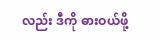လည်း ဒီကို ဓားဝယ်ဖို့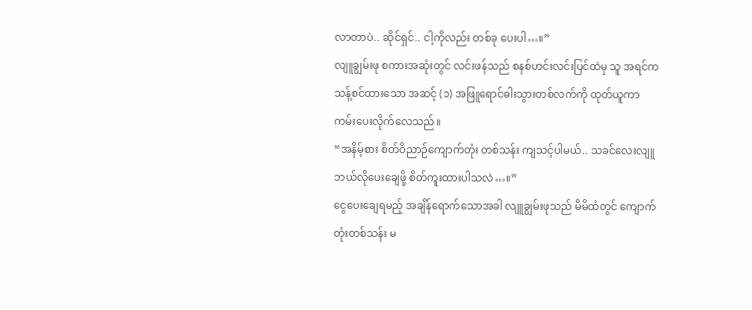လာတာပဲ.. ဆိုင်ရှင်.. ငါ့ကိုလည်း တစ်ခု ပေးပါ…။”
လျူချွမ်းဖု စကားအဆုံးတွင် လင်းဖန်သည် စနစ်ဟင်းလင်းပြင်ထဲမှ သူ အရင်က သန့်စင်ထားသော အဆင့် (၁) အဖြူရောင်ဓါးသွားတစ်လက်ကို ထုတ်ယူကာ ကမ်းပေးလိုက်လေသည်။
“အနိမ့်စား စိတ်ဝိညာဉ်ကျောက်တုံး တစ်သန်း ကျသင့်ပါမယ်.. သခင်လေးလျူ ဘယ်လိုပေးချေဖို့ စိတ်ကူးထားပါသလဲ…။”
ငွေပေးချေရမည့် အချိန်ရောက်သောအခါ လျူချွမ်းဖုသည် မိမိထံတွင် ကျောက်တုံးတစ်သန်း မ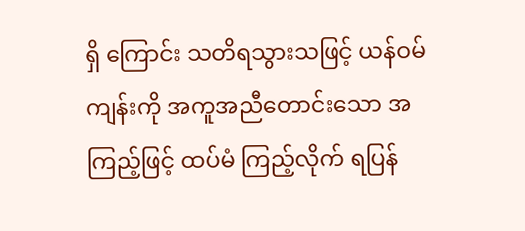ရှိ ကြောင်း သတိရသွားသဖြင့် ယန်ဝမ်ကျန်းကို အကူအညီတောင်းသော အကြည့်ဖြင့် ထပ်မံ ကြည့်လိုက် ရပြန်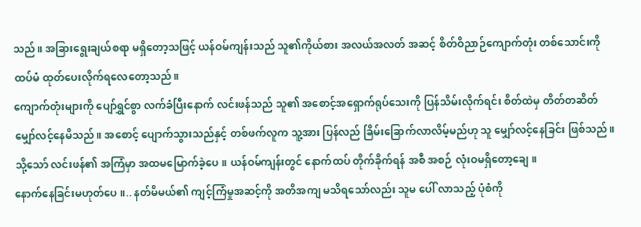သည်။ အခြားရွေးချယ်စရာ မရှိတော့သဖြင့် ယန်ဝမ်ကျန်းသည် သူ၏ကိုယ်စား အလယ်အလတ် အဆင့် စိတ်ဝိညာဉ်ကျောက်တုံး တစ်သောင်းကို ထပ်မံ ထုတ်ပေးလိုက်ရလေတော့သည်။
ကျောက်တုံးများကို ပျော်ရွှင်စွာ လက်ခံပြီးနောက် လင်းဖန်သည် သူ၏ အစောင့်အရှောက်ရုပ်သေးကို ပြန်သိမ်းလိုက်ရင်း စိတ်ထဲမှ တိတ်တဆိတ် မျှော်လင့်နေမိသည်။ အစောင့် ပျောက်သွားသည်နှင့် တစ်ဖက်လူက သူ့အား ပြန်လည် ခြိမ်းခြောက်လာလိမ့်မည်ဟု သူ မျှော်လင့်နေခြင်း ဖြစ်သည်။
သို့သော် လင်းဖန်၏ အကြံမှာ အထမမြောက်ခဲ့ပေ။ ယန်ဝမ်ကျန်းတွင် နောက်ထပ် တိုက်ခိုက်ရန် အစီ အစဉ် လုံးဝမရှိတော့ချေ။
နောက်နေခြင်းမဟုတ်ပေ။.. နတ်မိမယ်၏ ကျင့်ကြံမှုအဆင့်ကို အတိအကျ မသိရသော်လည်း သူမ ပေါ် လာသည့် ပုံစံကို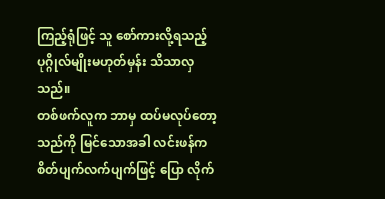ကြည့်ရုံဖြင့် သူ စော်ကားလို့ရသည့် ပုဂ္ဂိုလ်မျိုးမဟုတ်မှန်း သိသာလှသည်။
တစ်ဖက်လူက ဘာမှ ထပ်မလုပ်တော့သည်ကို မြင်သောအခါ လင်းဖန်က စိတ်ပျက်လက်ပျက်ဖြင့် ပြော လိုက်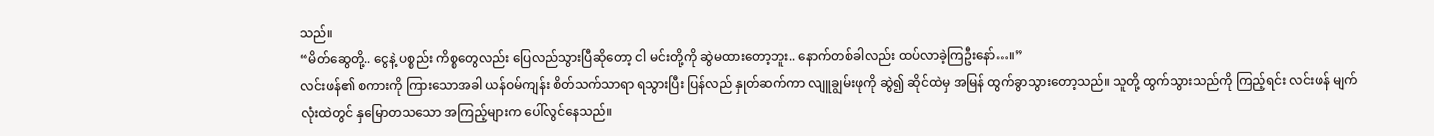သည်။
“မိတ်ဆွေတို့.. ငွေနဲ့ ပစ္စည်း ကိစ္စတွေလည်း ပြေလည်သွားပြီဆိုတော့ ငါ မင်းတို့ကို ဆွဲမထားတော့ဘူး.. နောက်တစ်ခါလည်း ထပ်လာခဲ့ကြဦးနော်…။”
လင်းဖန်၏ စကားကို ကြားသောအခါ ယန်ဝမ်ကျန်း စိတ်သက်သာရာ ရသွားပြီး ပြန်လည် နှုတ်ဆက်ကာ လျူချွမ်းဖုကို ဆွဲ၍ ဆိုင်ထဲမှ အမြန် ထွက်ခွာသွားတော့သည်။ သူတို့ ထွက်သွားသည်ကို ကြည့်ရင်း လင်းဖန် မျက်လုံးထဲတွင် နှမြောတသသော အကြည့်များက ပေါ်လွင်နေသည်။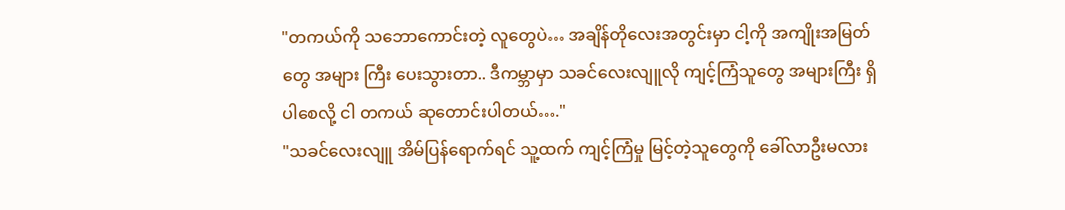"တကယ်ကို သဘောကောင်းတဲ့ လူတွေပဲ… အချိန်တိုလေးအတွင်းမှာ ငါ့ကို အကျိုးအမြတ်တွေ အများ ကြီး ပေးသွားတာ.. ဒီကမ္ဘာမှာ သခင်လေးလျူလို ကျင့်ကြံသူတွေ အများကြီး ရှိပါစေလို့ ငါ တကယ် ဆုတောင်းပါတယ်…."
"သခင်လေးလျူ အိမ်ပြန်ရောက်ရင် သူ့ထက် ကျင့်ကြံမှု မြင့်တဲ့သူတွေကို ခေါ်လာဦးမလား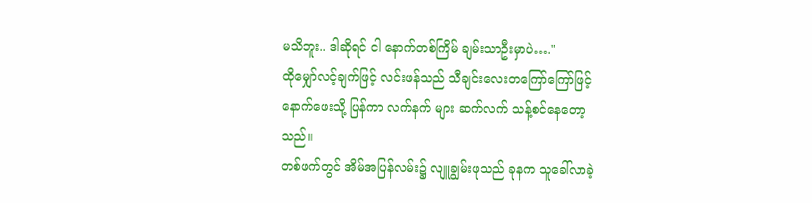မသိဘူး.. ဒါဆိုရင် ငါ နောက်တစ်ကြိမ် ချမ်းသာဦးမှာပဲ…."
ထိုမျှော်လင့်ချက်ဖြင့် လင်းဖန်သည် သီချင်းလေးတကြော်ကြော်ဖြင့် နောက်ဖေးသို့ ပြန်ကာ လက်နက် များ ဆက်လက် သန့်စင်နေတော့သည်။
တစ်ဖက်တွင် အိမ်အပြန်လမ်း၌ လျူချွမ်းဖုသည် ခုနက သူခေါ်လာခဲ့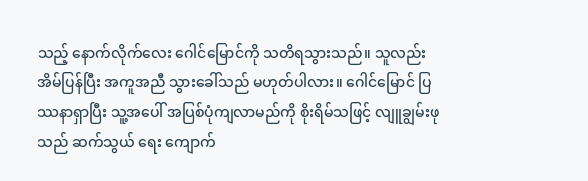သည့် နောက်လိုက်လေး ဂေါင်မြောင်ကို သတိရသွားသည်။ သူလည်း အိမ်ပြန်ပြီး အကူအညီ သွားခေါ်သည် မဟုတ်ပါလား။ ဂေါင်မြောင် ပြဿနာရှာပြီး သူ့အပေါ် အပြစ်ပုံကျလာမည်ကို စိုးရိမ်သဖြင့် လျူချွမ်းဖုသည် ဆက်သွယ် ရေး ကျောက်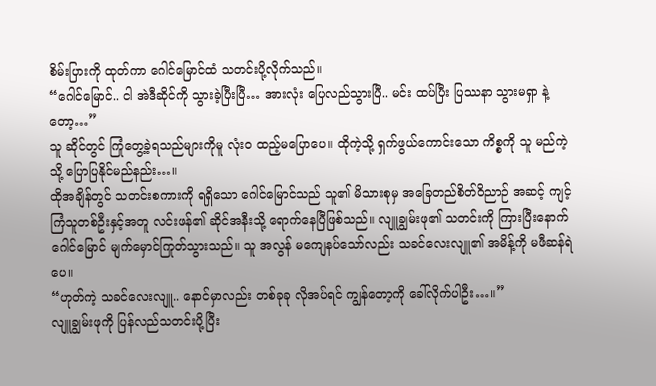စိမ်းပြားကို ထုတ်ကာ ဂေါင်မြောင်ထံ သတင်းပို့လိုက်သည်။
“ဂေါင်မြောင်.. ငါ အဲဒီဆိုင်ကို သွားခဲ့ပြီးပြီ… အားလုံး ပြေလည်သွားပြီ.. မင်း ထပ်ပြီး ပြဿနာ သွားမရှာ နဲ့တော့…”
သူ ဆိုင်တွင် ကြုံတွေ့ခဲ့ရသည်များကိုမူ လုံးဝ ထည့်မပြောပေ။ ထိုကဲ့သို့ ရှက်ဖွယ်ကောင်းသော ကိစ္စကို သူ မည်ကဲ့သို့ ပြောပြနိုင်မည်နည်း…။
ထိုအချိန်တွင် သတင်းစကားကို ရရှိသော ဂေါင်မြောင်သည် သူ၏ မိသားစုမှ အခြေတည်စိတ်ဝိညာဉ် အဆင့် ကျင့်ကြံသူတစ်ဦးနှင့်အတူ လင်းဖန်၏ ဆိုင်အနီးသို့ ရောက်နေပြီဖြစ်သည်။ လျူချွမ်းဖု၏ သတင်းကို ကြားပြီးနောက် ဂေါင်မြောင် မျက်မှောင်ကြုတ်သွားသည်။ သူ အလွန် မကျေနပ်သော်လည်း သခင်လေးလျူ၏ အမိန့်ကို မဖီဆန်ရဲပေ။
“ဟုတ်ကဲ့ သခင်လေးလျူ.. နောင်မှာလည်း တစ်ခုခု လိုအပ်ရင် ကျွန်တော့ကို ခေါ်လိုက်ပါဦး…။”
လျူချွမ်းဖုကို ပြန်လည်သတင်းပို့ပြီး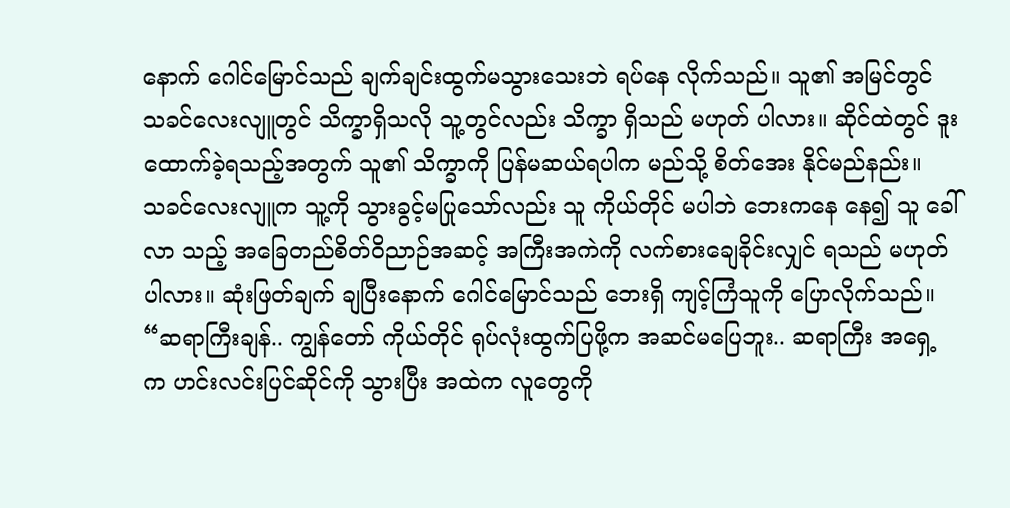နောက် ဂေါင်မြောင်သည် ချက်ချင်းထွက်မသွားသေးဘဲ ရပ်နေ လိုက်သည်။ သူ၏ အမြင်တွင် သခင်လေးလျူတွင် သိက္ခာရှိသလို သူ့တွင်လည်း သိက္ခာ ရှိသည် မဟုတ် ပါလား။ ဆိုင်ထဲတွင် ဒူးထောက်ခဲ့ရသည့်အတွက် သူ၏ သိက္ခာကို ပြန်မဆယ်ရပါက မည်သို့ စိတ်အေး နိုင်မည်နည်း။
သခင်လေးလျူက သူ့ကို သွားခွင့်မပြုသော်လည်း သူ ကိုယ်တိုင် မပါဘဲ ဘေးကနေ နေ၍ သူ ခေါ်လာ သည့် အခြေတည်စိတ်ဝိညာဉ်အဆင့် အကြီးအကဲကို လက်စားချေခိုင်းလျှင် ရသည် မဟုတ် ပါလား။ ဆုံးဖြတ်ချက် ချပြီးနောက် ဂေါင်မြောင်သည် ဘေးရှိ ကျင့်ကြံသူကို ပြောလိုက်သည်။
“ဆရာကြီးချန်.. ကျွန်တော် ကိုယ်တိုင် ရုပ်လုံးထွက်ပြဖို့က အဆင်မပြေဘူး.. ဆရာကြီး အရှေ့က ဟင်းလင်းပြင်ဆိုင်ကို သွားပြီး အထဲက လူတွေကို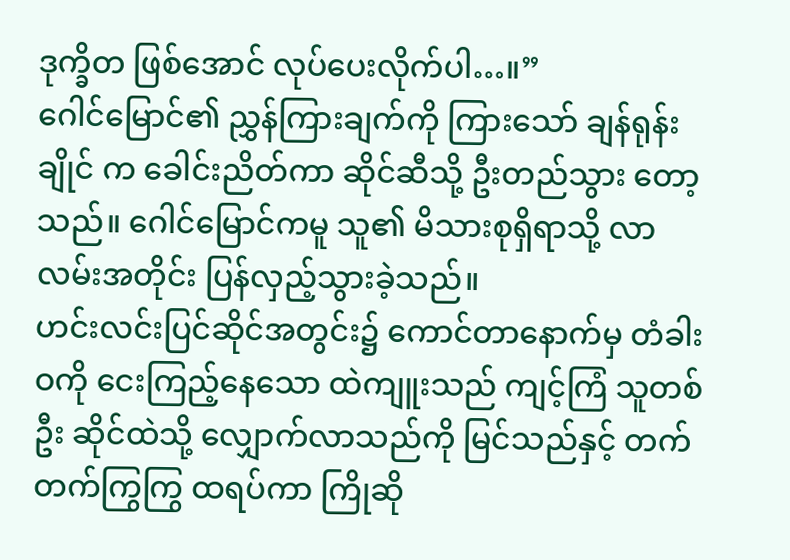ဒုက္ခိတ ဖြစ်အောင် လုပ်ပေးလိုက်ပါ…။”
ဂေါင်မြောင်၏ ညွှန်ကြားချက်ကို ကြားသော် ချန်ရုန်းချိုင် က ခေါင်းညိတ်ကာ ဆိုင်ဆီသို့ ဦးတည်သွား တော့သည်။ ဂေါင်မြောင်ကမူ သူ၏ မိသားစုရှိရာသို့ လာလမ်းအတိုင်း ပြန်လှည့်သွားခဲ့သည်။
ဟင်းလင်းပြင်ဆိုင်အတွင်း၌ ကောင်တာနောက်မှ တံခါးဝကို ငေးကြည့်နေသော ထဲကျူးသည် ကျင့်ကြံ သူတစ်ဦး ဆိုင်ထဲသို့ လျှောက်လာသည်ကို မြင်သည်နှင့် တက်တက်ကြွကြွ ထရပ်ကာ ကြိုဆို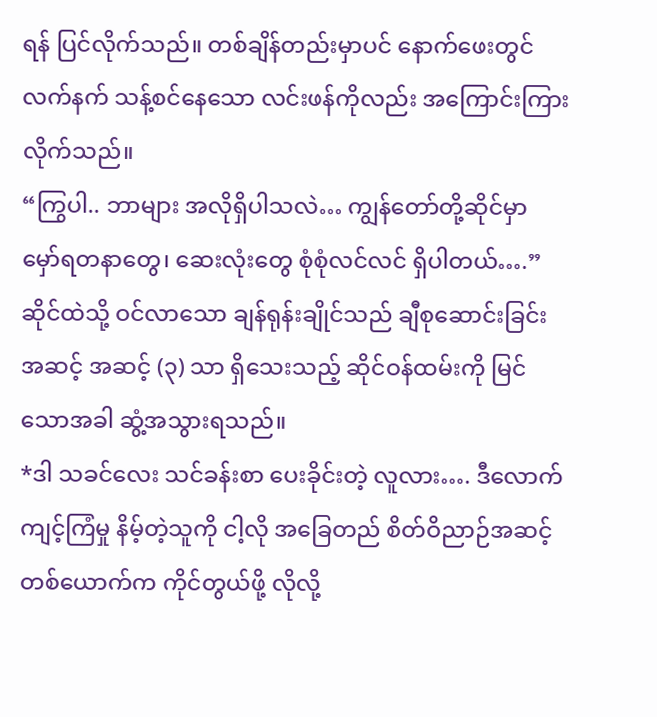ရန် ပြင်လိုက်သည်။ တစ်ချိန်တည်းမှာပင် နောက်ဖေးတွင် လက်နက် သန့်စင်နေသော လင်းဖန်ကိုလည်း အကြောင်းကြားလိုက်သည်။
“ကြွပါ.. ဘာများ အလိုရှိပါသလဲ… ကျွန်တော်တို့ဆိုင်မှာ မှော်ရတနာတွေ၊ ဆေးလုံးတွေ စုံစုံလင်လင် ရှိပါတယ်….”
ဆိုင်ထဲသို့ ဝင်လာသော ချန်ရုန်းချိုင်သည် ချီစုဆောင်းခြင်းအဆင့် အဆင့် (၃) သာ ရှိသေးသည့် ဆိုင်ဝန်ထမ်းကို မြင်သောအခါ ဆွံ့အသွားရသည်။
*ဒါ သခင်လေး သင်ခန်းစာ ပေးခိုင်းတဲ့ လူလား…. ဒီလောက် ကျင့်ကြံမှု နိမ့်တဲ့သူကို ငါ့လို အခြေတည် စိတ်ဝိညာဉ်အဆင့် တစ်ယောက်က ကိုင်တွယ်ဖို့ လိုလို့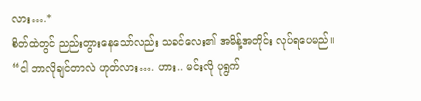လား….*
စိတ်ထဲတွင် ညည်းတွားနေသော်လည်း သခင်လေး၏ အမိန့်အတိုင်း လုပ်ရပေမည်။
“ငါ ဘာလိုချင်တာလဲ ဟုတ်လား…. ဟား.. မင်းလို ပုရွက်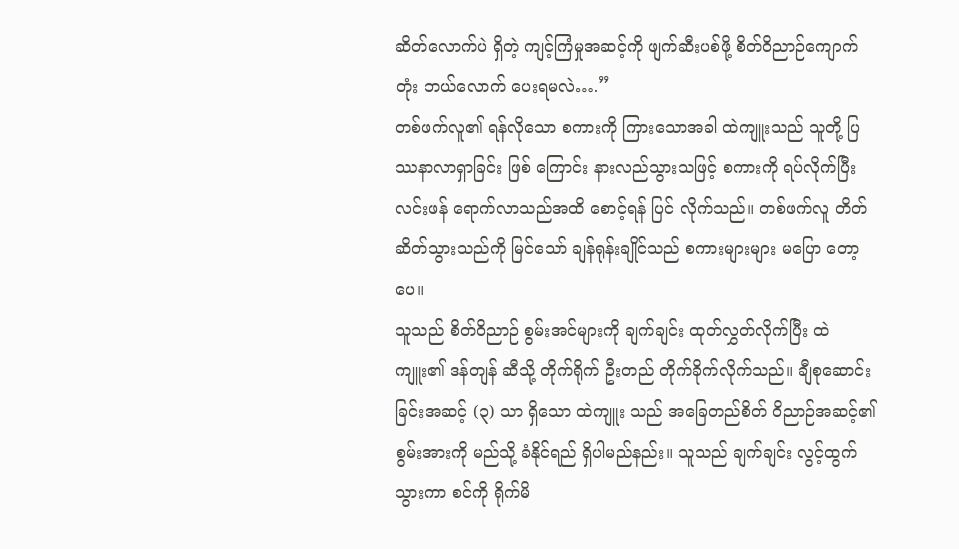ဆိတ်လောက်ပဲ ရှိတဲ့ ကျင့်ကြံမှုအဆင့်ကို ဖျက်ဆီးပစ်ဖို့ စိတ်ဝိညာဉ်ကျောက်တုံး ဘယ်လောက် ပေးရမလဲ….”
တစ်ဖက်လူ၏ ရန်လိုသော စကားကို ကြားသောအခါ ထဲကျူးသည် သူတို့ ပြဿနာလာရှာခြင်း ဖြစ် ကြောင်း နားလည်သွားသဖြင့် စကားကို ရပ်လိုက်ပြီး လင်းဖန် ရောက်လာသည်အထိ စောင့်ရန် ပြင် လိုက်သည်။ တစ်ဖက်လူ တိတ်ဆိတ်သွားသည်ကို မြင်သော် ချန်ရုန်းချိုင်သည် စကားများများ မပြော တော့ပေ။
သူသည် စိတ်ဝိညာဉ် စွမ်းအင်များကို ချက်ချင်း ထုတ်လွှတ်လိုက်ပြီး ထဲကျူး၏ ဒန်တျန် ဆီသို့ တိုက်ရိုက် ဦးတည် တိုက်ခိုက်လိုက်သည်။ ချီစုဆောင်းခြင်းအဆင့် (၃) သာ ရှိသော ထဲကျူး သည် အခြေတည်စိတ် ဝိညာဉ်အဆင့်၏ စွမ်းအားကို မည်သို့ ခံနိုင်ရည် ရှိပါမည်နည်း။ သူသည် ချက်ချင်း လွင့်ထွက်သွားကာ စင်ကို ရိုက်မိ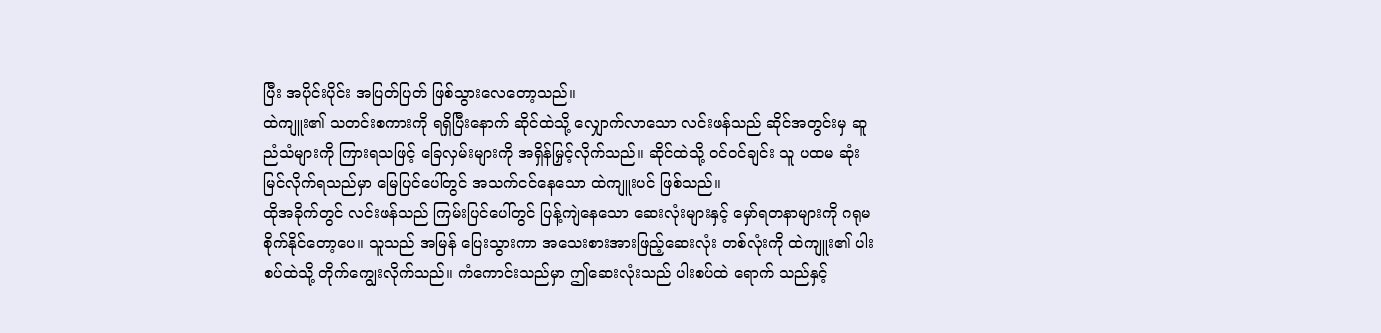ပြီး အပိုင်းပိုင်း အပြတ်ပြတ် ဖြစ်သွားလေတော့သည်။
ထဲကျူး၏ သတင်းစကားကို ရရှိပြီးနောက် ဆိုင်ထဲသို့ လျှောက်လာသော လင်းဖန်သည် ဆိုင်အတွင်းမှ ဆူညံသံများကို ကြားရသဖြင့် ခြေလှမ်းများကို အရှိန်မြှင့်လိုက်သည်။ ဆိုင်ထဲသို့ ဝင်ဝင်ချင်း သူ ပထမ ဆုံး မြင်လိုက်ရသည်မှာ မြေပြင်ပေါ်တွင် အသက်ငင်နေသော ထဲကျူးပင် ဖြစ်သည်။
ထိုအခိုက်တွင် လင်းဖန်သည် ကြမ်းပြင်ပေါ်တွင် ပြန့်ကျဲနေသော ဆေးလုံးများနှင့် မှော်ရတနာများကို ဂရုမစိုက်နိုင်တော့ပေ။ သူသည် အမြန် ပြေးသွားကာ အသေးစားအားဖြည့်ဆေးလုံး တစ်လုံးကို ထဲကျူး၏ ပါးစပ်ထဲသို့ တိုက်ကျွေးလိုက်သည်။ ကံကောင်းသည်မှာ ဤဆေးလုံးသည် ပါးစပ်ထဲ ရောက် သည်နှင့်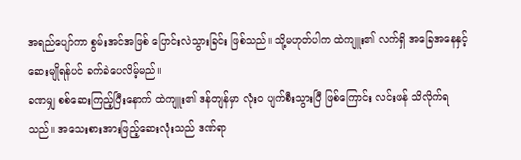အရည်ပျော်ကာ စွမ်းအင်အဖြစ် ပြောင်းလဲသွားခြင်း ဖြစ်သည်။ သို့မဟုတ်ပါက ထဲကျူး၏ လက်ရှိ အခြေအနေနှင့် ဆေးမျိုရန်ပင် ခက်ခဲပေလိမ့်မည်။
ခဏမျှ စစ်ဆေးကြည့်ပြီးနောက် ထဲကျူး၏ ဒန်တျန်မှာ လုံးဝ ပျက်စီးသွားပြီ ဖြစ်ကြောင်း လင်းဖန် သိလိုက်ရသည်။ အသေးစားအားဖြည့်ဆေးလုံးသည် ဒဏ်ရာ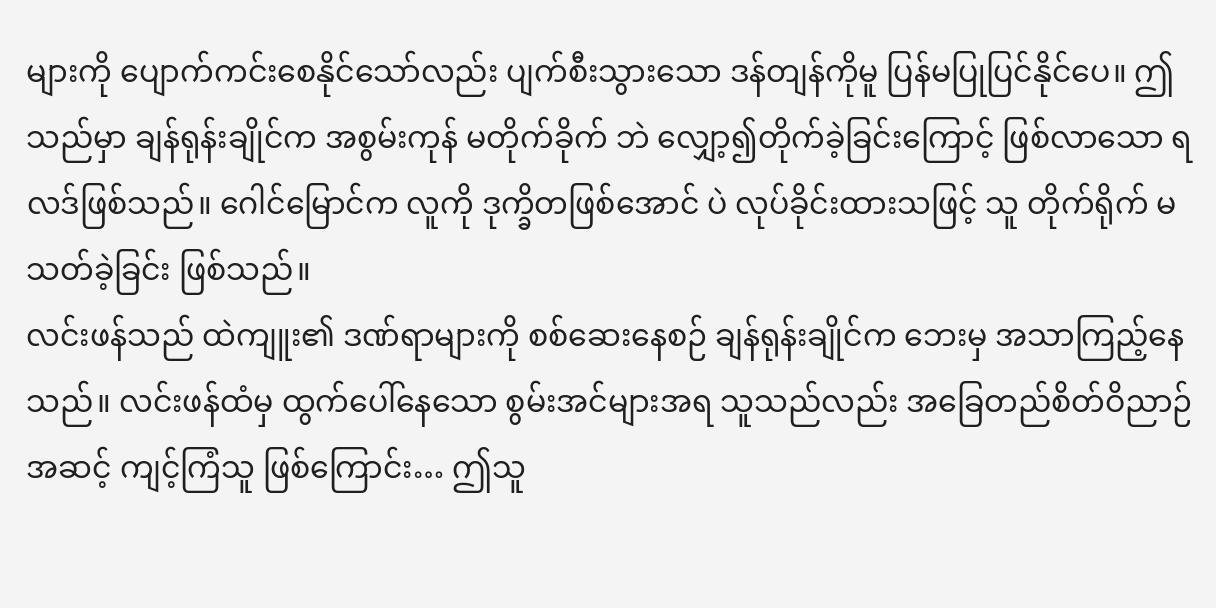များကို ပျောက်ကင်းစေနိုင်သော်လည်း ပျက်စီးသွားသော ဒန်တျန်ကိုမူ ပြန်မပြုပြင်နိုင်ပေ။ ဤသည်မှာ ချန်ရုန်းချိုင်က အစွမ်းကုန် မတိုက်ခိုက် ဘဲ လျှော့၍တိုက်ခဲ့ခြင်းကြောင့် ဖြစ်လာသော ရလဒ်ဖြစ်သည်။ ဂေါင်မြောင်က လူကို ဒုက္ခိတဖြစ်အောင် ပဲ လုပ်ခိုင်းထားသဖြင့် သူ တိုက်ရိုက် မသတ်ခဲ့ခြင်း ဖြစ်သည်။
လင်းဖန်သည် ထဲကျူး၏ ဒဏ်ရာများကို စစ်ဆေးနေစဉ် ချန်ရုန်းချိုင်က ဘေးမှ အသာကြည့်နေသည်။ လင်းဖန်ထံမှ ထွက်ပေါ်နေသော စွမ်းအင်များအရ သူသည်လည်း အခြေတည်စိတ်ဝိညာဉ်အဆင့် ကျင့်ကြံသူ ဖြစ်ကြောင်း… ဤသူ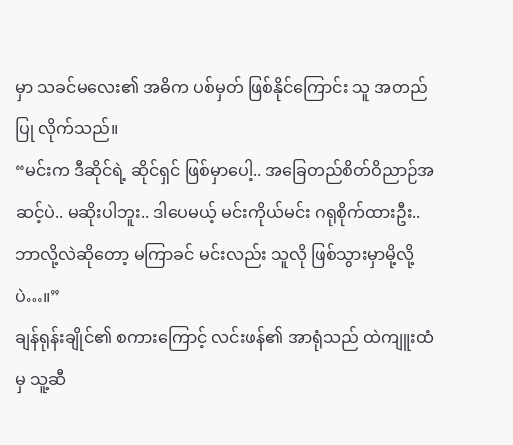မှာ သခင်မလေး၏ အဓိက ပစ်မှတ် ဖြစ်နိုင်ကြောင်း သူ အတည်ပြု လိုက်သည်။
“မင်းက ဒီဆိုင်ရဲ့ ဆိုင်ရှင် ဖြစ်မှာပေါ့.. အခြေတည်စိတ်ဝိညာဉ်အဆင့်ပဲ.. မဆိုးပါဘူး.. ဒါပေမယ့် မင်းကိုယ်မင်း ဂရုစိုက်ထားဦး.. ဘာလို့လဲဆိုတော့ မကြာခင် မင်းလည်း သူလို ဖြစ်သွားမှာမို့လို့ပဲ…။”
ချန်ရုန်းချိုင်၏ စကားကြောင့် လင်းဖန်၏ အာရုံသည် ထဲကျူးထံမှ သူ့ဆီ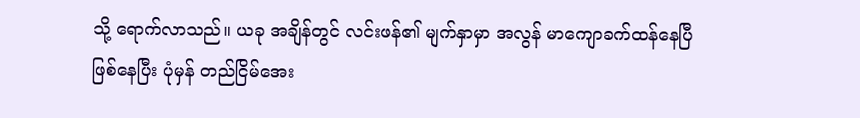သို့ ရောက်လာသည်။ ယခု အချိန်တွင် လင်းဖန်၏ မျက်နှာမှာ အလွန် မာကျောခက်ထန်နေပြီ ဖြစ်နေပြီး ပုံမှန် တည်ငြိမ်အေး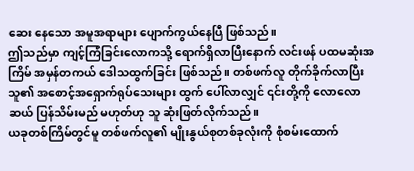ဆေး နေသော အမူအရာများ ပျောက်ကွယ်နေပြီ ဖြစ်သည်။
ဤသည်မှာ ကျင့်ကြံခြင်းလောကသို့ ရောက်ရှိလာပြီးနောက် လင်းဖန် ပထမဆုံးအကြိမ် အမှန်တကယ် ဒေါသထွက်ခြင်း ဖြစ်သည်။ တစ်ဖက်လူ တိုက်ခိုက်လာပြီး သူ၏ အစောင့်အရှောက်ရုပ်သေးများ ထွက် ပေါ်လာလျှင် ၎င်းတို့ကို လောလောဆယ် ပြန်သိမ်းမည် မဟုတ်ဟု သူ ဆုံးဖြတ်လိုက်သည်။
ယခုတစ်ကြိမ်တွင်မူ တစ်ဖက်လူ၏ မျိုးနွယ်စုတစ်ခုလုံးကို စုံစမ်းထောက်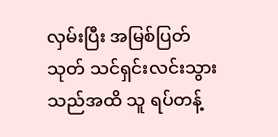လှမ်းပြီး အမြစ်ပြတ် သုတ် သင်ရှင်းလင်းသွားသည်အထိ သူ ရပ်တန့်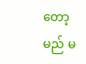တော့မည် မ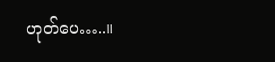ဟုတ်ပေ…..။